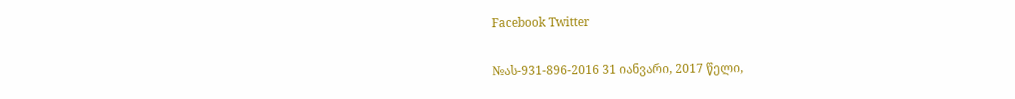Facebook Twitter

№ას-931-896-2016 31 იანვარი, 2017 წელი,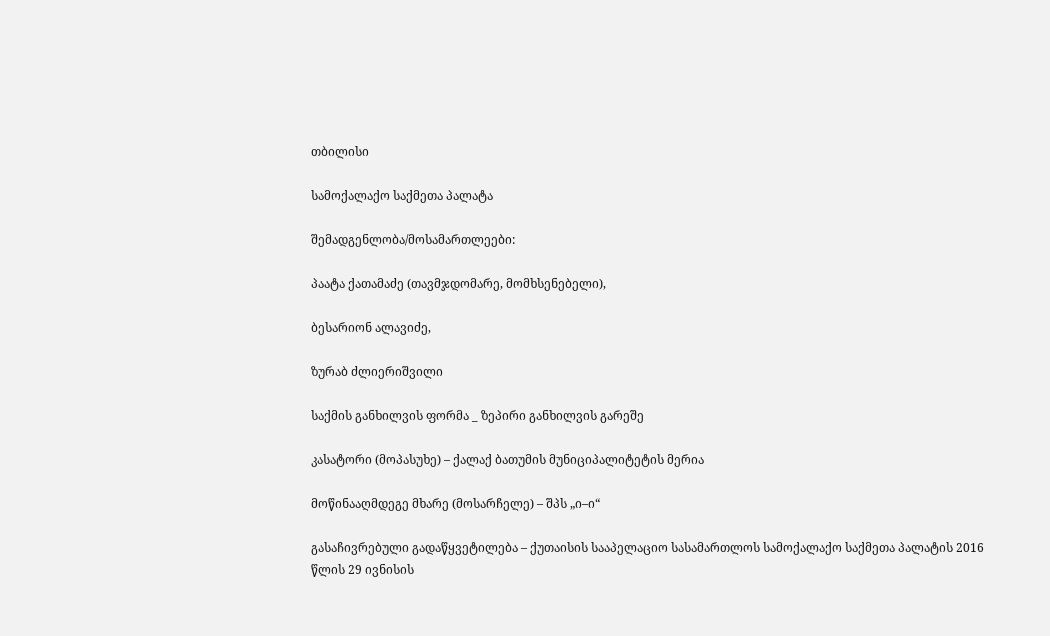თბილისი

სამოქალაქო საქმეთა პალატა

შემადგენლობა/მოსამართლეები:

პაატა ქათამაძე (თავმჯდომარე, მომხსენებელი),

ბესარიონ ალავიძე,

ზურაბ ძლიერიშვილი

საქმის განხილვის ფორმა _ ზეპირი განხილვის გარეშე

კასატორი (მოპასუხე) – ქალაქ ბათუმის მუნიციპალიტეტის მერია

მოწინააღმდეგე მხარე (მოსარჩელე) – შპს „ი–ი“

გასაჩივრებული გადაწყვეტილება – ქუთაისის სააპელაციო სასამართლოს სამოქალაქო საქმეთა პალატის 2016 წლის 29 ივნისის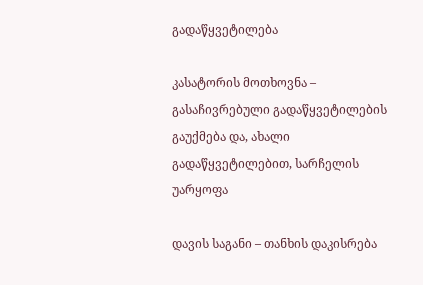გადაწყვეტილება

კასატორის მოთხოვნა – გასაჩივრებული გადაწყვეტილების გაუქმება და, ახალი გადაწყვეტილებით, სარჩელის უარყოფა

დავის საგანი – თანხის დაკისრება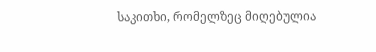საკითხი, რომელზეც მიღებულია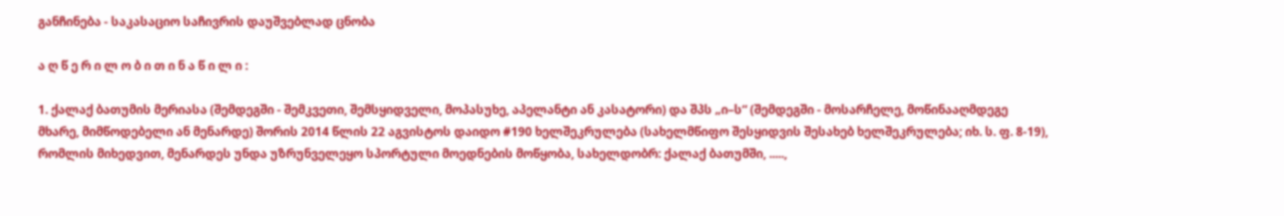განჩინება - საკასაციო საჩივრის დაუშვებლად ცნობა

ა ღ წ ე რ ი ლ ო ბ ი თ ი ნ ა წ ი ლ ი :

1. ქალაქ ბათუმის მერიასა (შემდეგში - შემკვეთი, შემსყიდველი, მოპასუხე, აპელანტი ან კასატორი) და შპს „ი–ს“ (შემდეგში - მოსარჩელე, მოწინააღმდეგე მხარე, მიმწოდებელი ან მენარდე) შორის 2014 წლის 22 აგვისტოს დაიდო #190 ხელშეკრულება (სახელმწიფო შესყიდვის შესახებ ხელშეკრულება; იხ. ს. ფ. 8-19), რომლის მიხედვით, მენარდეს უნდა უზრუნველეყო სპორტული მოედნების მოწყობა, სახელდობრ: ქალაქ ბათუმში, .....,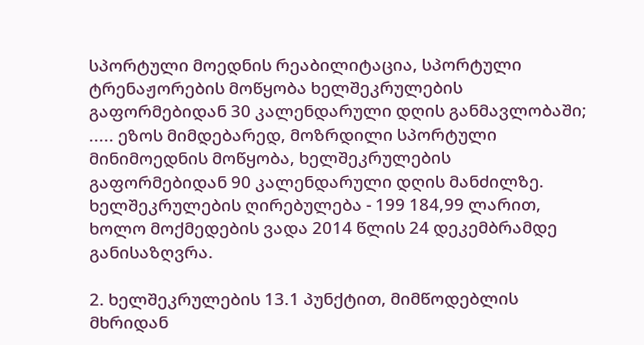სპორტული მოედნის რეაბილიტაცია, სპორტული ტრენაჟორების მოწყობა ხელშეკრულების გაფორმებიდან 30 კალენდარული დღის განმავლობაში; ..... ეზოს მიმდებარედ, მოზრდილი სპორტული მინიმოედნის მოწყობა, ხელშეკრულების გაფორმებიდან 90 კალენდარული დღის მანძილზე. ხელშეკრულების ღირებულება - 199 184,99 ლარით, ხოლო მოქმედების ვადა 2014 წლის 24 დეკემბრამდე განისაზღვრა.

2. ხელშეკრულების 13.1 პუნქტით, მიმწოდებლის მხრიდან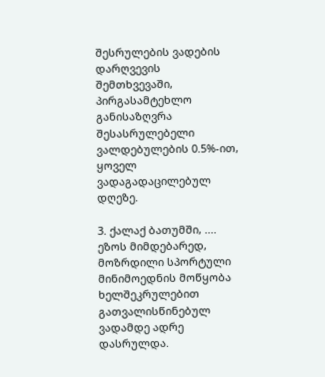შესრულების ვადების დარღვევის შემთხვევაში, პირგასამტეხლო განისაზღვრა შესასრულებელი ვალდებულების 0.5%-ით, ყოველ ვადაგადაცილებულ დღეზე.

3. ქალაქ ბათუმში, .... ეზოს მიმდებარედ, მოზრდილი სპორტული მინიმოედნის მოწყობა ხელშეკრულებით გათვალისწინებულ ვადამდე ადრე დასრულდა.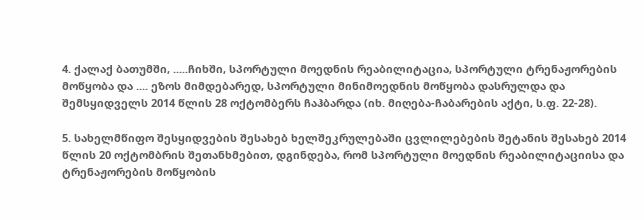4. ქალაქ ბათუმში, .....ჩიხში, სპორტული მოედნის რეაბილიტაცია, სპორტული ტრენაჟორების მოწყობა და .... ეზოს მიმდებარედ, სპორტული მინიმოედნის მოწყობა დასრულდა და შემსყიდველს 2014 წლის 28 ოქტომბერს ჩაჰბარდა (იხ. მიღება-ჩაბარების აქტი, ს.ფ. 22-28).

5. სახელმწიფო შესყიდვების შესახებ ხელშეკრულებაში ცვლილებების შეტანის შესახებ 2014 წლის 20 ოქტომბრის შეთანხმებით, დგინდება, რომ სპორტული მოედნის რეაბილიტაციისა და ტრენაჟორების მოწყობის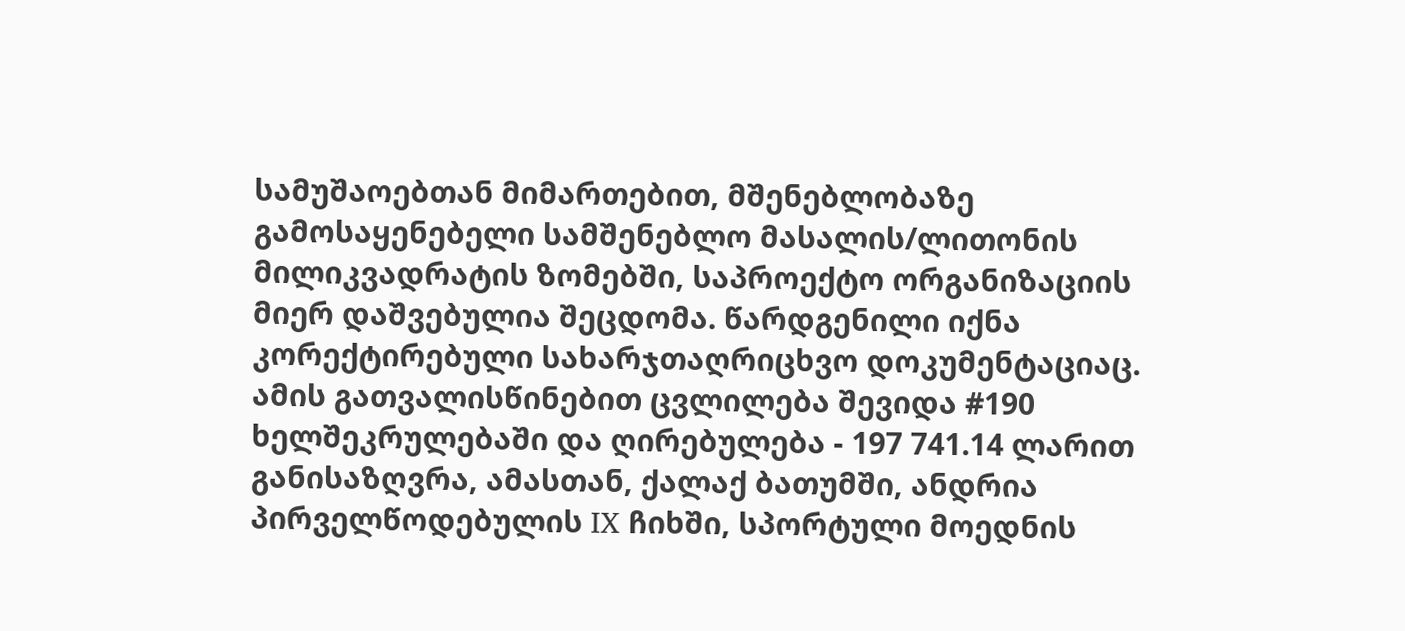სამუშაოებთან მიმართებით, მშენებლობაზე გამოსაყენებელი სამშენებლო მასალის/ლითონის მილიკვადრატის ზომებში, საპროექტო ორგანიზაციის მიერ დაშვებულია შეცდომა. წარდგენილი იქნა კორექტირებული სახარჯთაღრიცხვო დოკუმენტაციაც. ამის გათვალისწინებით ცვლილება შევიდა #190 ხელშეკრულებაში და ღირებულება - 197 741.14 ლარით განისაზღვრა, ამასთან, ქალაქ ბათუმში, ანდრია პირველწოდებულის IX ჩიხში, სპორტული მოედნის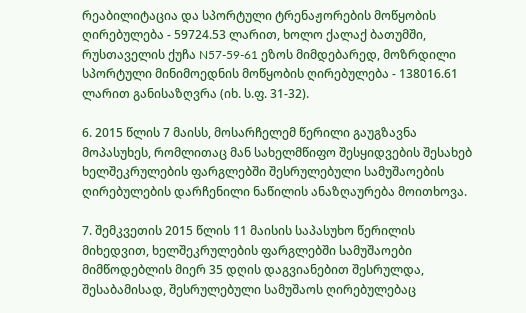რეაბილიტაცია და სპორტული ტრენაჟორების მოწყობის ღირებულება - 59724.53 ლარით, ხოლო ქალაქ ბათუმში, რუსთაველის ქუჩა N57-59-61 ეზოს მიმდებარედ, მოზრდილი სპორტული მინიმოედნის მოწყობის ღირებულება - 138016.61 ლარით განისაზღვრა (იხ. ს.ფ. 31-32).

6. 2015 წლის 7 მაისს, მოსარჩელემ წერილი გაუგზავნა მოპასუხეს, რომლითაც მან სახელმწიფო შესყიდვების შესახებ ხელშეკრულების ფარგლებში შესრულებული სამუშაოების ღირებულების დარჩენილი ნაწილის ანაზღაურება მოითხოვა.

7. შემკვეთის 2015 წლის 11 მაისის საპასუხო წერილის მიხედვით, ხელშეკრულების ფარგლებში სამუშაოები მიმწოდებლის მიერ 35 დღის დაგვიანებით შესრულდა, შესაბამისად, შესრულებული სამუშაოს ღირებულებაც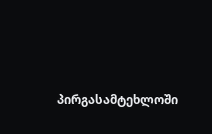პირგასამტეხლოში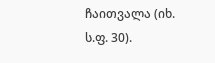ჩაითვალა (იხ. ს.ფ. 30).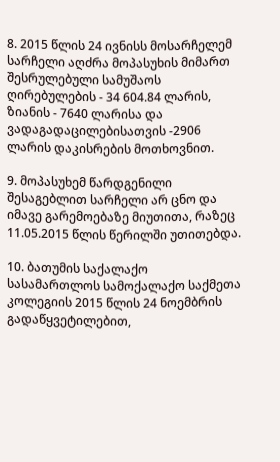8. 2015 წლის 24 ივნისს მოსარჩელემ სარჩელი აღძრა მოპასუხის მიმართ შესრულებული სამუშაოს ღირებულების - 34 604.84 ლარის, ზიანის - 7640 ლარისა და ვადაგადაცილებისათვის -2906 ლარის დაკისრების მოთხოვნით.

9. მოპასუხემ წარდგენილი შესაგებლით სარჩელი არ ცნო და იმავე გარემოებაზე მიუთითა, რაზეც 11.05.2015 წლის წერილში უთითებდა.

10. ბათუმის საქალაქო სასამართლოს სამოქალაქო საქმეთა კოლეგიის 2015 წლის 24 ნოემბრის გადაწყვეტილებით,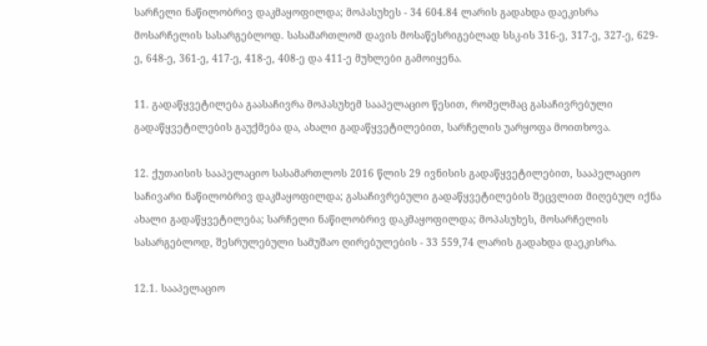სარჩელი ნაწილობრივ დაკმაყოფილდა; მოპასუხეს - 34 604.84 ლარის გადახდა დაეკისრა მოსარჩელის სასარგებლოდ. სასამართლომ დავის მოსაწესრიგებლად სსკ-ის 316-ე, 317-ე, 327-ე, 629-ე, 648-ე, 361-ე, 417-ე, 418-ე, 408-ე და 411-ე მუხლები გამოიყენა.

11. გადაწყვეტილება გაასაჩივრა მოპასუხემ სააპელაციო წესით, რომელმაც გასაჩივრებული გადაწყვეტილების გაუქმება და, ახალი გადაწყვეტილებით, სარჩელის უარყოფა მოითხოვა.

12. ქუთაისის სააპელაციო სასამართლოს 2016 წლის 29 ივნისის გადაწყვეტილებით, სააპელაციო საჩივარი ნაწილობრივ დაკმაყოფილდა; გასაჩივრებული გადაწყვეტილების შეცვლით მიღებულ იქნა ახალი გადაწყვეტილება; სარჩელი ნაწილობრივ დაკმაყოფილდა; მოპასუხეს, მოსარჩელის სასარგებლოდ, შესრულებული სამუშაო ღირებულების - 33 559,74 ლარის გადახდა დაეკისრა.

12.1. სააპელაციო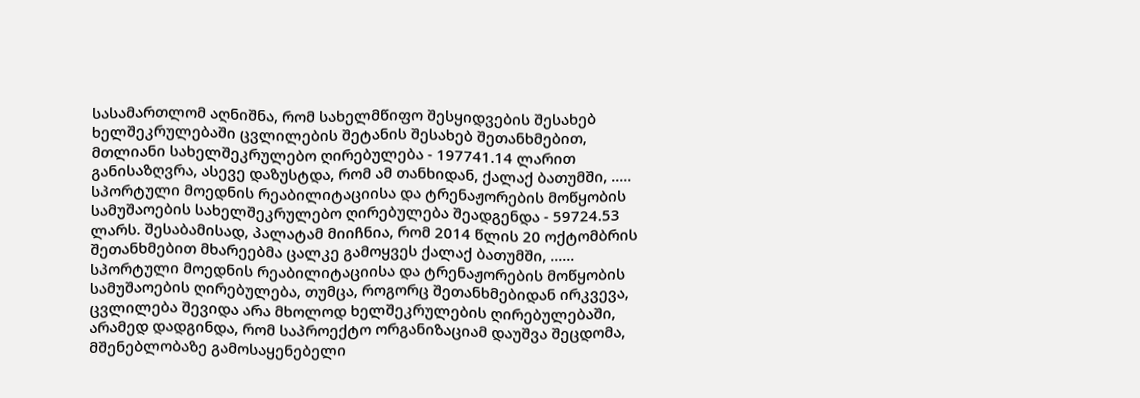სასამართლომ აღნიშნა, რომ სახელმწიფო შესყიდვების შესახებ ხელშეკრულებაში ცვლილების შეტანის შესახებ შეთანხმებით, მთლიანი სახელშეკრულებო ღირებულება - 197741.14 ლარით განისაზღვრა, ასევე დაზუსტდა, რომ ამ თანხიდან, ქალაქ ბათუმში, ..... სპორტული მოედნის რეაბილიტაციისა და ტრენაჟორების მოწყობის სამუშაოების სახელშეკრულებო ღირებულება შეადგენდა - 59724.53 ლარს. შესაბამისად, პალატამ მიიჩნია, რომ 2014 წლის 20 ოქტომბრის შეთანხმებით მხარეებმა ცალკე გამოყვეს ქალაქ ბათუმში, ...... სპორტული მოედნის რეაბილიტაციისა და ტრენაჟორების მოწყობის სამუშაოების ღირებულება, თუმცა, როგორც შეთანხმებიდან ირკვევა, ცვლილება შევიდა არა მხოლოდ ხელშეკრულების ღირებულებაში, არამედ დადგინდა, რომ საპროექტო ორგანიზაციამ დაუშვა შეცდომა, მშენებლობაზე გამოსაყენებელი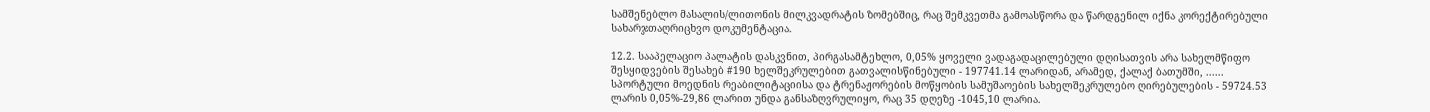სამშენებლო მასალის/ლითონის მილკვადრატის ზომებშიც, რაც შემკვეთმა გამოასწორა და წარდგენილ იქნა კორექტირებული სახარჯთაღრიცხვო დოკუმენტაცია.

12.2. სააპელაციო პალატის დასკვნით, პირგასამტეხლო, 0,05% ყოველი ვადაგადაცილებული დღისათვის არა სახელმწიფო შესყიდვების შესახებ #190 ხელშეკრულებით გათვალისწინებული - 197741.14 ლარიდან, არამედ, ქალაქ ბათუმში, ...... სპორტული მოედნის რეაბილიტაციისა და ტრენაჟორების მოწყობის სამუშაოების სახელშეკრულებო ღირებულების - 59724.53 ლარის 0,05%-29,86 ლარით უნდა განსაზღვრულიყო, რაც 35 დღეზე -1045,10 ლარია.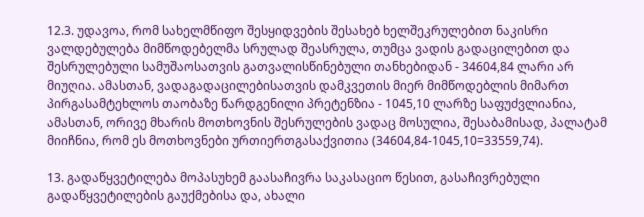12.3. უდავოა, რომ სახელმწიფო შესყიდვების შესახებ ხელშეკრულებით ნაკისრი ვალდებულება მიმწოდებელმა სრულად შეასრულა, თუმცა ვადის გადაცილებით და შესრულებული სამუშაოსათვის გათვალისწინებული თანხებიდან - 34604,84 ლარი არ მიუღია. ამასთან, ვადაგადაცილებისათვის დამკვეთის მიერ მიმწოდებლის მიმართ პირგასამტეხლოს თაობაზე წარდგენილი პრეტენზია - 1045,10 ლარზე საფუძვლიანია, ამასთან, ორივე მხარის მოთხოვნის შესრულების ვადაც მოსულია, შესაბამისად, პალატამ მიიჩნია, რომ ეს მოთხოვნები ურთიერთგასაქვითია (34604,84-1045,10=33559,74).

13. გადაწყვეტილება მოპასუხემ გაასაჩივრა საკასაციო წესით, გასაჩივრებული გადაწყვეტილების გაუქმებისა და, ახალი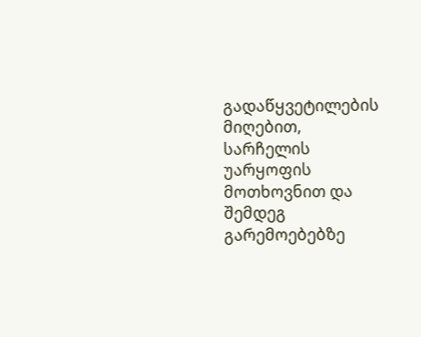გადაწყვეტილების მიღებით, სარჩელის უარყოფის მოთხოვნით და შემდეგ გარემოებებზე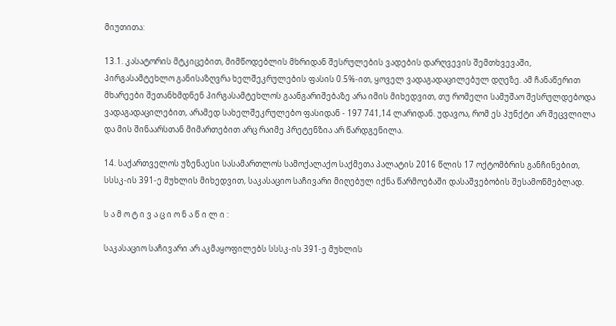მიუთითა:

13.1. კასატორის მტკიცებით, მიმწოდებლის მხრიდან შესრულების ვადების დარღვევის შემთხვევაში, პირგასამტეხლო განისაზღვრა ხელშეკრულების ფასის 0.5%-ით, ყოველ ვადაგადაცილებულ დღეზე. ამ ჩანაწერით მხარეები შეთანხმდნენ პირგასამტეხლოს გაანგარიშებაზე არა იმის მიხედვით, თუ რომელი სამუშაო შესრულდებოდა ვადაგადაცილებით, არამედ სახელშეკრულებო ფასიდან - 197 741,14 ლარიდან. უდავოა, რომ ეს პუნქტი არ შეცვლილა და მის შინაარსთან მიმართებით არც რაიმე პრეტენზია არ წარდგენილა.

14. საქართველოს უზენაესი სასამართლოს სამოქალაქო საქმეთა პალატის 2016 წლის 17 ოქტომბრის განჩინებით, სსსკ-ის 391-ე მუხლის მიხედვით, საკასაციო საჩივარი მიღებულ იქნა წარმოებაში დასაშვებობის შესამოწმებლად.

ს ა მ ო ტ ი ვ ა ც ი ო ნ ა წ ი ლ ი :

საკასაციო საჩივარი არ აკმაყოფილებს სსსკ-ის 391-ე მუხლის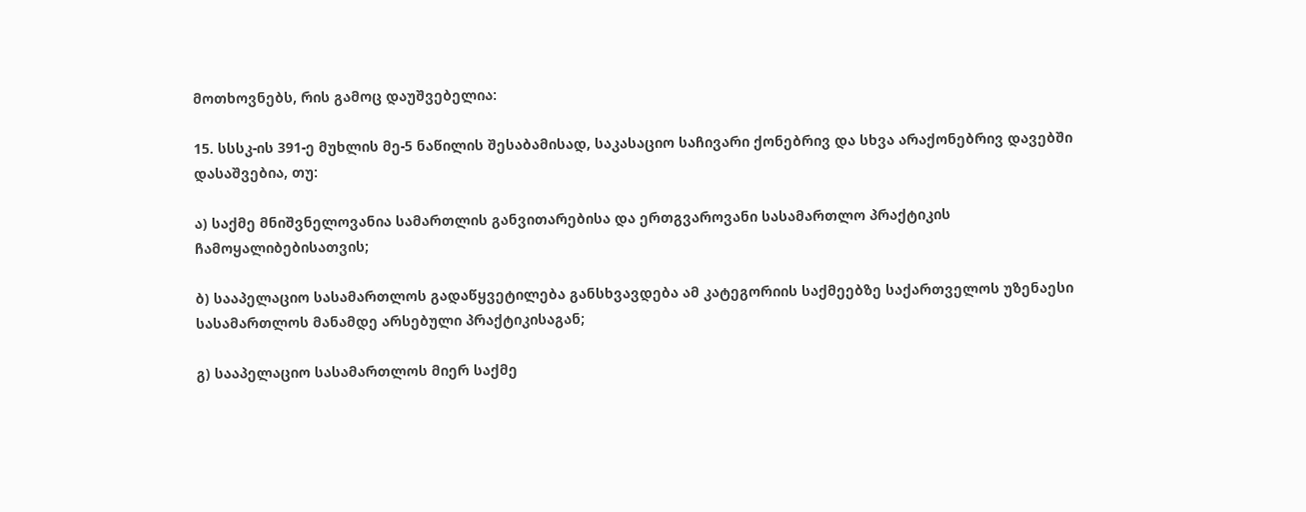მოთხოვნებს, რის გამოც დაუშვებელია:

15. სსსკ-ის 391-ე მუხლის მე-5 ნაწილის შესაბამისად, საკასაციო საჩივარი ქონებრივ და სხვა არაქონებრივ დავებში დასაშვებია, თუ:

ა) საქმე მნიშვნელოვანია სამართლის განვითარებისა და ერთგვაროვანი სასამართლო პრაქტიკის ჩამოყალიბებისათვის;

ბ) სააპელაციო სასამართლოს გადაწყვეტილება განსხვავდება ამ კატეგორიის საქმეებზე საქართველოს უზენაესი სასამართლოს მანამდე არსებული პრაქტიკისაგან;

გ) სააპელაციო სასამართლოს მიერ საქმე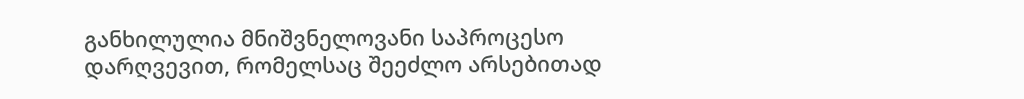განხილულია მნიშვნელოვანი საპროცესო დარღვევით, რომელსაც შეეძლო არსებითად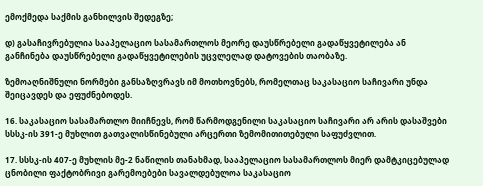ემოქმედა საქმის განხილვის შედეგზე;

დ) გასაჩივრებულია სააპელაციო სასამართლოს მეორე დაუსწრებელი გადაწყვეტილება ან განჩინება დაუსწრებელი გადაწყვეტილების უცვლელად დატოვების თაობაზე.

ზემოაღნიშნული ნორმები განსაზღვრავს იმ მოთხოვნებს, რომელთაც საკასაციო საჩივარი უნდა შეიცავდეს და ეფუძნებოდეს.

16. საკასაციო სასამართლო მიიჩნევს, რომ წარმოდგენილი საკასაციო საჩივარი არ არის დასაშვები სსსკ-ის 391-ე მუხლით გათვალისწინებული არცერთი ზემომითითებული საფუძვლით.

17. სსსკ-ის 407-ე მუხლის მე-2 ნაწილის თანახმად, სააპელაციო სასამართლოს მიერ დამტკიცებულად ცნობილი ფაქტობრივი გარემოებები სავალდებულოა საკასაციო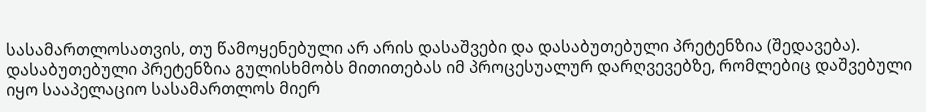სასამართლოსათვის, თუ წამოყენებული არ არის დასაშვები და დასაბუთებული პრეტენზია (შედავება). დასაბუთებული პრეტენზია გულისხმობს მითითებას იმ პროცესუალურ დარღვევებზე, რომლებიც დაშვებული იყო სააპელაციო სასამართლოს მიერ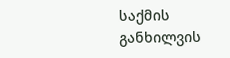საქმის განხილვის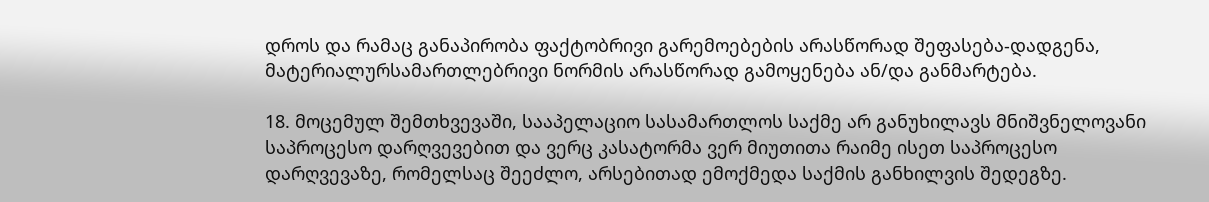დროს და რამაც განაპირობა ფაქტობრივი გარემოებების არასწორად შეფასება-დადგენა, მატერიალურსამართლებრივი ნორმის არასწორად გამოყენება ან/და განმარტება.

18. მოცემულ შემთხვევაში, სააპელაციო სასამართლოს საქმე არ განუხილავს მნიშვნელოვანი საპროცესო დარღვევებით და ვერც კასატორმა ვერ მიუთითა რაიმე ისეთ საპროცესო დარღვევაზე, რომელსაც შეეძლო, არსებითად ემოქმედა საქმის განხილვის შედეგზე.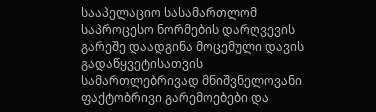სააპელაციო სასამართლომ საპროცესო ნორმების დარღვევის გარეშე დაადგინა მოცემული დავის გადაწყვეტისათვის სამართლებრივად მნიშვნელოვანი ფაქტობრივი გარემოებები და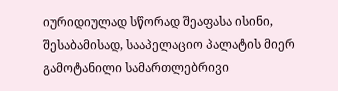იურიდიულად სწორად შეაფასა ისინი, შესაბამისად, სააპელაციო პალატის მიერ გამოტანილი სამართლებრივი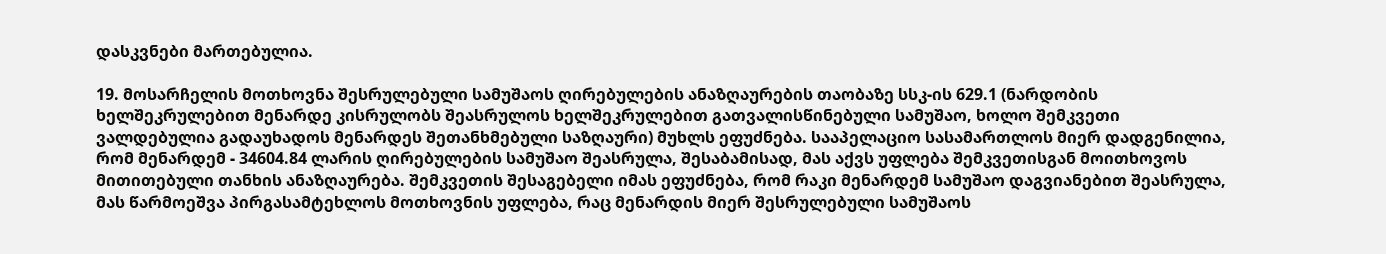დასკვნები მართებულია.

19. მოსარჩელის მოთხოვნა შესრულებული სამუშაოს ღირებულების ანაზღაურების თაობაზე სსკ-ის 629.1 (ნარდობის ხელშეკრულებით მენარდე კისრულობს შეასრულოს ხელშეკრულებით გათვალისწინებული სამუშაო, ხოლო შემკვეთი ვალდებულია გადაუხადოს მენარდეს შეთანხმებული საზღაური) მუხლს ეფუძნება. სააპელაციო სასამართლოს მიერ დადგენილია, რომ მენარდემ - 34604.84 ლარის ღირებულების სამუშაო შეასრულა, შესაბამისად, მას აქვს უფლება შემკვეთისგან მოითხოვოს მითითებული თანხის ანაზღაურება. შემკვეთის შესაგებელი იმას ეფუძნება, რომ რაკი მენარდემ სამუშაო დაგვიანებით შეასრულა, მას წარმოეშვა პირგასამტეხლოს მოთხოვნის უფლება, რაც მენარდის მიერ შესრულებული სამუშაოს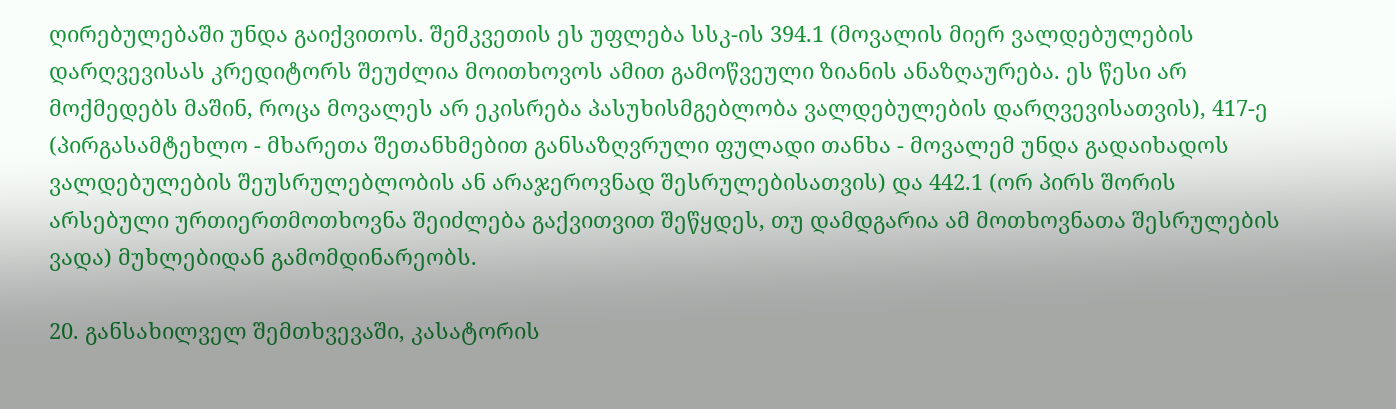ღირებულებაში უნდა გაიქვითოს. შემკვეთის ეს უფლება სსკ-ის 394.1 (მოვალის მიერ ვალდებულების დარღვევისას კრედიტორს შეუძლია მოითხოვოს ამით გამოწვეული ზიანის ანაზღაურება. ეს წესი არ მოქმედებს მაშინ, როცა მოვალეს არ ეკისრება პასუხისმგებლობა ვალდებულების დარღვევისათვის), 417-ე (პირგასამტეხლო - მხარეთა შეთანხმებით განსაზღვრული ფულადი თანხა - მოვალემ უნდა გადაიხადოს ვალდებულების შეუსრულებლობის ან არაჯეროვნად შესრულებისათვის) და 442.1 (ორ პირს შორის არსებული ურთიერთმოთხოვნა შეიძლება გაქვითვით შეწყდეს, თუ დამდგარია ამ მოთხოვნათა შესრულების ვადა) მუხლებიდან გამომდინარეობს.

20. განსახილველ შემთხვევაში, კასატორის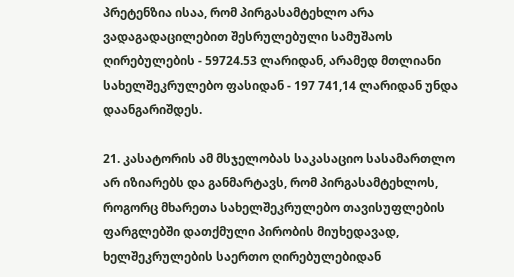პრეტენზია ისაა, რომ პირგასამტეხლო არა ვადაგადაცილებით შესრულებული სამუშაოს ღირებულების - 59724.53 ლარიდან, არამედ მთლიანი სახელშეკრულებო ფასიდან - 197 741,14 ლარიდან უნდა დაანგარიშდეს.

21. კასატორის ამ მსჯელობას საკასაციო სასამართლო არ იზიარებს და განმარტავს, რომ პირგასამტეხლოს, როგორც მხარეთა სახელშეკრულებო თავისუფლების ფარგლებში დათქმული პირობის მიუხედავად, ხელშეკრულების საერთო ღირებულებიდან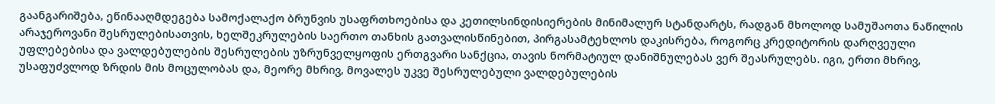გაანგარიშება, ეწინააღმდეგება სამოქალაქო ბრუნვის უსაფრთხოებისა და კეთილსინდისიერების მინიმალურ სტანდარტს, რადგან მხოლოდ სამუშაოთა ნაწილის არაჯეროვანი შესრულებისათვის, ხელშეკრულების საერთო თანხის გათვალისწინებით, პირგასამტეხლოს დაკისრება, როგორც კრედიტორის დარღვეული უფლებებისა და ვალდებულების შესრულების უზრუნველყოფის ერთგვარი სანქცია, თავის ნორმატიულ დანიშნულებას ვერ შეასრულებს. იგი, ერთი მხრივ, უსაფუძვლოდ ზრდის მის მოცულობას და, მეორე მხრივ, მოვალეს უკვე შესრულებული ვალდებულების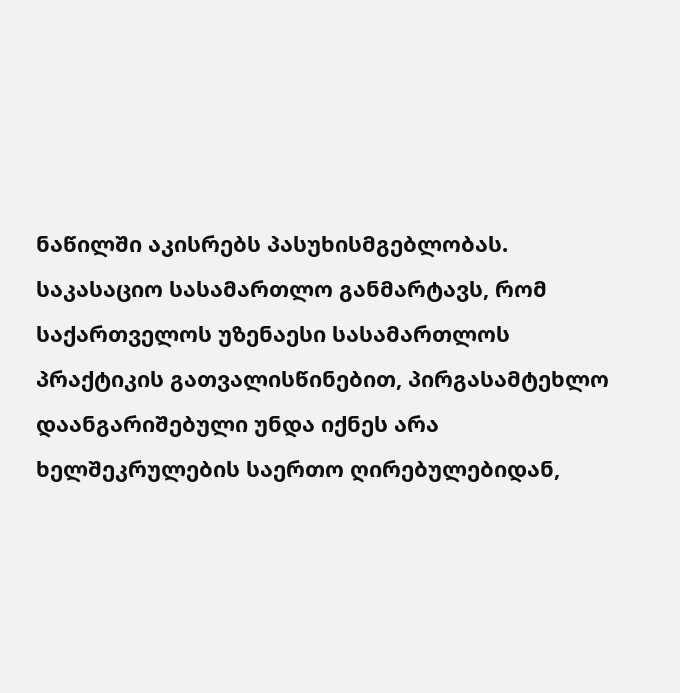ნაწილში აკისრებს პასუხისმგებლობას. საკასაციო სასამართლო განმარტავს, რომ საქართველოს უზენაესი სასამართლოს პრაქტიკის გათვალისწინებით, პირგასამტეხლო დაანგარიშებული უნდა იქნეს არა ხელშეკრულების საერთო ღირებულებიდან,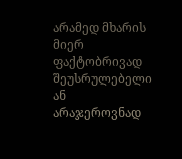არამედ მხარის მიერ ფაქტობრივად შეუსრულებელი ან არაჯეროვნად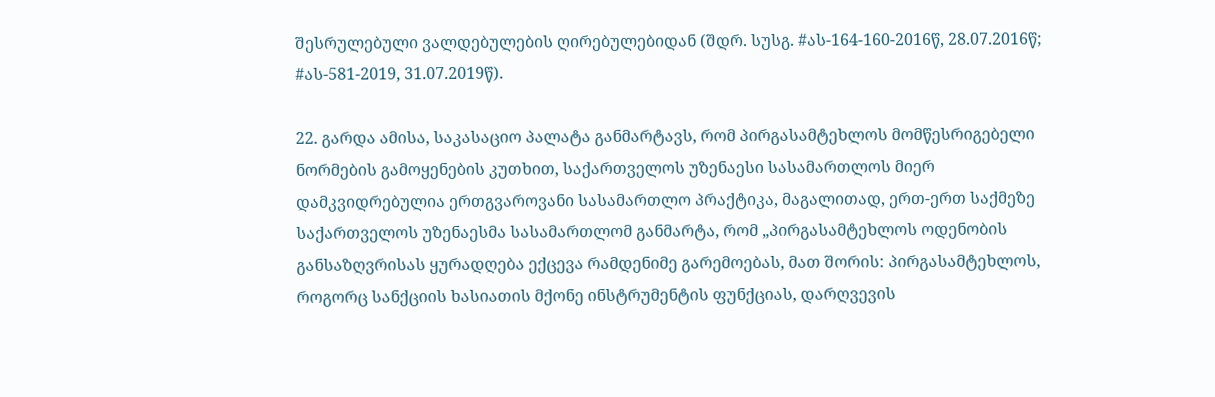შესრულებული ვალდებულების ღირებულებიდან (შდრ. სუსგ. #ას-164-160-2016წ, 28.07.2016წ; #ას-581-2019, 31.07.2019წ).

22. გარდა ამისა, საკასაციო პალატა განმარტავს, რომ პირგასამტეხლოს მომწესრიგებელი ნორმების გამოყენების კუთხით, საქართველოს უზენაესი სასამართლოს მიერ დამკვიდრებულია ერთგვაროვანი სასამართლო პრაქტიკა, მაგალითად, ერთ-ერთ საქმეზე საქართველოს უზენაესმა სასამართლომ განმარტა, რომ „პირგასამტეხლოს ოდენობის განსაზღვრისას ყურადღება ექცევა რამდენიმე გარემოებას, მათ შორის: პირგასამტეხლოს, როგორც სანქციის ხასიათის მქონე ინსტრუმენტის ფუნქციას, დარღვევის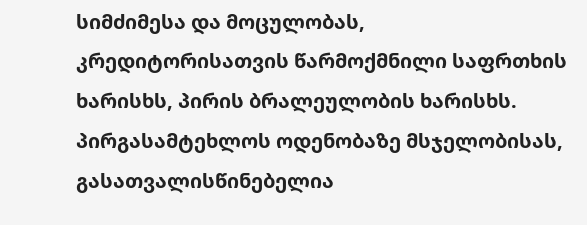სიმძიმესა და მოცულობას, კრედიტორისათვის წარმოქმნილი საფრთხის ხარისხს, პირის ბრალეულობის ხარისხს. პირგასამტეხლოს ოდენობაზე მსჯელობისას, გასათვალისწინებელია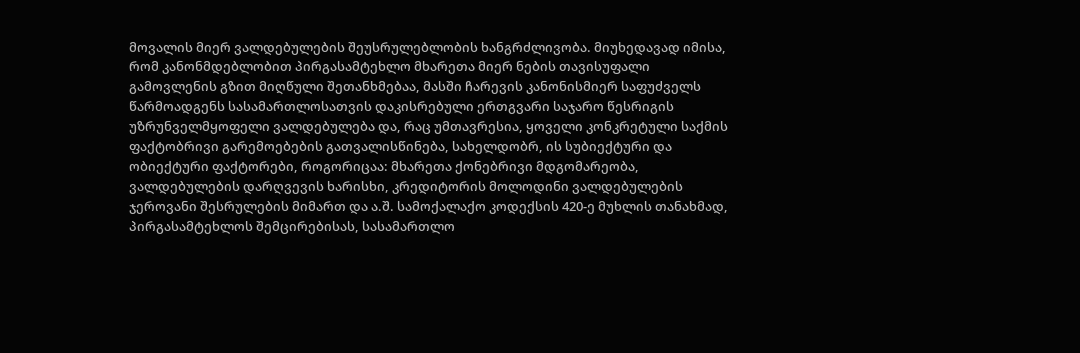მოვალის მიერ ვალდებულების შეუსრულებლობის ხანგრძლივობა. მიუხედავად იმისა, რომ კანონმდებლობით პირგასამტეხლო მხარეთა მიერ ნების თავისუფალი გამოვლენის გზით მიღწული შეთანხმებაა, მასში ჩარევის კანონისმიერ საფუძველს წარმოადგენს სასამართლოსათვის დაკისრებული ერთგვარი საჯარო წესრიგის უზრუნველმყოფელი ვალდებულება და, რაც უმთავრესია, ყოველი კონკრეტული საქმის ფაქტობრივი გარემოებების გათვალისწინება, სახელდობრ, ის სუბიექტური და ობიექტური ფაქტორები, როგორიცაა: მხარეთა ქონებრივი მდგომარეობა, ვალდებულების დარღვევის ხარისხი, კრედიტორის მოლოდინი ვალდებულების ჯეროვანი შესრულების მიმართ და ა.შ. სამოქალაქო კოდექსის 420-ე მუხლის თანახმად, პირგასამტეხლოს შემცირებისას, სასამართლო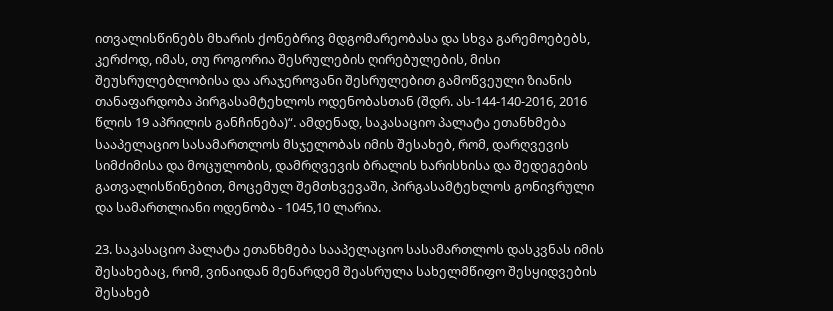ითვალისწინებს მხარის ქონებრივ მდგომარეობასა და სხვა გარემოებებს, კერძოდ, იმას, თუ როგორია შესრულების ღირებულების, მისი შეუსრულებლობისა და არაჯეროვანი შესრულებით გამოწვეული ზიანის თანაფარდობა პირგასამტეხლოს ოდენობასთან (შდრ. ას-144-140-2016, 2016 წლის 19 აპრილის განჩინება)“. ამდენად, საკასაციო პალატა ეთანხმება სააპელაციო სასამართლოს მსჯელობას იმის შესახებ, რომ, დარღვევის სიმძიმისა და მოცულობის, დამრღვევის ბრალის ხარისხისა და შედეგების გათვალისწინებით, მოცემულ შემთხვევაში, პირგასამტეხლოს გონივრული და სამართლიანი ოდენობა - 1045,10 ლარია.

23. საკასაციო პალატა ეთანხმება სააპელაციო სასამართლოს დასკვნას იმის შესახებაც, რომ, ვინაიდან მენარდემ შეასრულა სახელმწიფო შესყიდვების შესახებ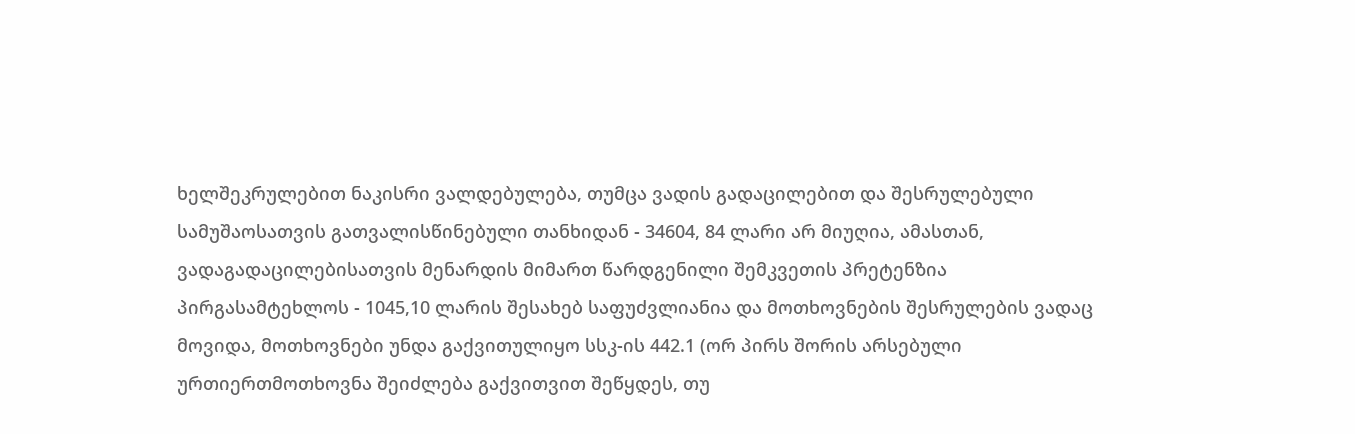ხელშეკრულებით ნაკისრი ვალდებულება, თუმცა ვადის გადაცილებით და შესრულებული სამუშაოსათვის გათვალისწინებული თანხიდან - 34604, 84 ლარი არ მიუღია, ამასთან, ვადაგადაცილებისათვის მენარდის მიმართ წარდგენილი შემკვეთის პრეტენზია პირგასამტეხლოს - 1045,10 ლარის შესახებ საფუძვლიანია და მოთხოვნების შესრულების ვადაც მოვიდა, მოთხოვნები უნდა გაქვითულიყო სსკ-ის 442.1 (ორ პირს შორის არსებული ურთიერთმოთხოვნა შეიძლება გაქვითვით შეწყდეს, თუ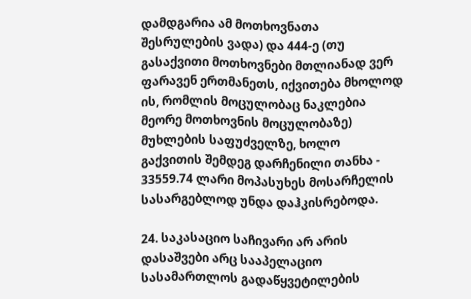დამდგარია ამ მოთხოვნათა შესრულების ვადა) და 444-ე (თუ გასაქვითი მოთხოვნები მთლიანად ვერ ფარავენ ერთმანეთს, იქვითება მხოლოდ ის, რომლის მოცულობაც ნაკლებია მეორე მოთხოვნის მოცულობაზე) მუხლების საფუძველზე, ხოლო გაქვითის შემდეგ დარჩენილი თანხა - 33559.74 ლარი მოპასუხეს მოსარჩელის სასარგებლოდ უნდა დაჰკისრებოდა.

24. საკასაციო საჩივარი არ არის დასაშვები არც სააპელაციო სასამართლოს გადაწყვეტილების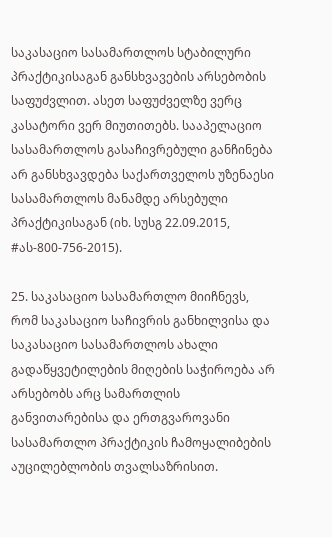საკასაციო სასამართლოს სტაბილური პრაქტიკისაგან განსხვავების არსებობის საფუძვლით. ასეთ საფუძველზე ვერც კასატორი ვერ მიუთითებს. სააპელაციო სასამართლოს გასაჩივრებული განჩინება არ განსხვავდება საქართველოს უზენაესი სასამართლოს მანამდე არსებული პრაქტიკისაგან (იხ. სუსგ 22.09.2015, #ას-800-756-2015).

25. საკასაციო სასამართლო მიიჩნევს, რომ საკასაციო საჩივრის განხილვისა და საკასაციო სასამართლოს ახალი გადაწყვეტილების მიღების საჭიროება არ არსებობს არც სამართლის განვითარებისა და ერთგვაროვანი სასამართლო პრაქტიკის ჩამოყალიბების აუცილებლობის თვალსაზრისით.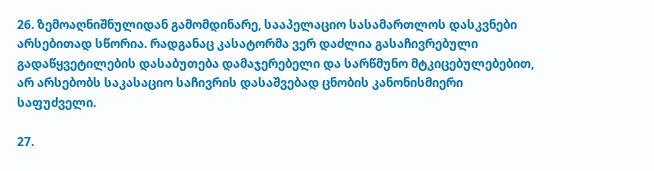26. ზემოაღნიშნულიდან გამომდინარე, სააპელაციო სასამართლოს დასკვნები არსებითად სწორია. რადგანაც კასატორმა ვერ დაძლია გასაჩივრებული გადაწყვეტილების დასაბუთება დამაჯერებელი და სარწმუნო მტკიცებულებებით, არ არსებობს საკასაციო საჩივრის დასაშვებად ცნობის კანონისმიერი საფუძველი.

27.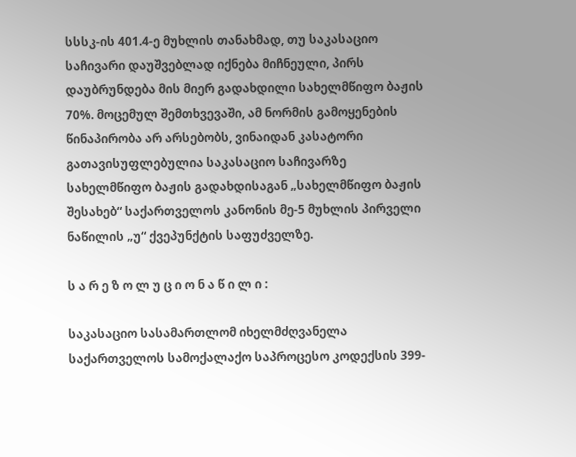სსსკ-ის 401.4-ე მუხლის თანახმად, თუ საკასაციო საჩივარი დაუშვებლად იქნება მიჩნეული, პირს დაუბრუნდება მის მიერ გადახდილი სახელმწიფო ბაჟის 70%. მოცემულ შემთხვევაში, ამ ნორმის გამოყენების წინაპირობა არ არსებობს, ვინაიდან კასატორი გათავისუფლებულია საკასაციო საჩივარზე სახელმწიფო ბაჟის გადახდისაგან „სახელმწიფო ბაჟის შესახებ“ საქართველოს კანონის მე-5 მუხლის პირველი ნაწილის „უ“ ქვეპუნქტის საფუძველზე.

ს ა რ ე ზ ო ლ უ ც ი ო ნ ა წ ი ლ ი :

საკასაციო სასამართლომ იხელმძღვანელა საქართველოს სამოქალაქო საპროცესო კოდექსის 399-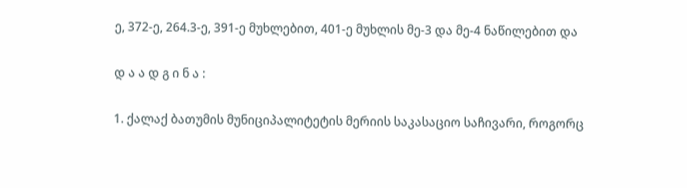ე, 372-ე, 264.3-ე, 391-ე მუხლებით, 401-ე მუხლის მე-3 და მე-4 ნაწილებით და

დ ა ა დ გ ი ნ ა :

1. ქალაქ ბათუმის მუნიციპალიტეტის მერიის საკასაციო საჩივარი, როგორც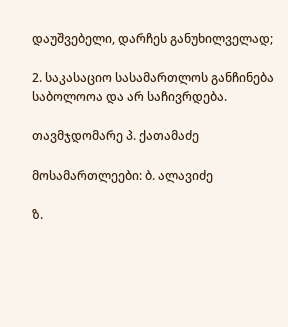დაუშვებელი, დარჩეს განუხილველად;

2. საკასაციო სასამართლოს განჩინება საბოლოოა და არ საჩივრდება.

თავმჯდომარე პ. ქათამაძე

მოსამართლეები: ბ. ალავიძე

ზ.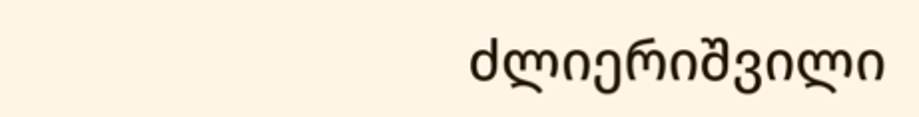ძლიერიშვილი